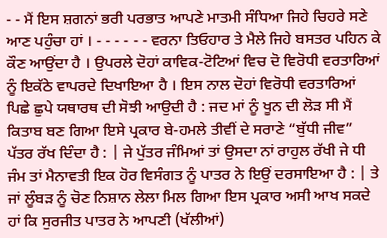- - ਮੈਂ ਇਸ ਸ਼ਗਨਾਂ ਭਰੀ ਪਰਭਾਤ ਆਪਣੇ ਮਾਤਮੀ ਸੰਧਿਆ ਜਿਹੇ ਚਿਹਰੇ ਸਣੇ ਆਣ ਪਹੁੰਚਾ ਹਾਂ । - - - - - - ਵਰਨਾ ਤਿਓਹਾਰ ਤੇ ਮੈਲੇ ਜਿਹੇ ਬਸਤਰ ਪਹਿਨ ਕੇ ਕੌਣ ਆਉਂਦਾ ਹੈ । ਉਪਰਲੇ ਦੋਹਾਂ ਕਾਵਿਕ-ਟੋਟਿਆਂ ਵਿਚ ਦੋ ਵਿਰੋਧੀ ਵਰਤਾਰਿਆਂ ਨੂੰ ਇਕੱਠੇ ਵਾਪਰਦੇ ਦਿਖਾਇਆ ਹੈ । ਇਸ ਨਾਲ ਦੋਹਾਂ ਵਿਰੋਧੀ ਵਰਤਾਰਿਆਂ ਪਿਛੇ ਛੁਪੇ ਯਥਾਰਥ ਦੀ ਸੋਝੀ ਆਉਦੀ ਹੈ : ਜਦ ਮਾਂ ਨੂੰ ਖੂਨ ਦੀ ਲੋੜ ਸੀ ਮੈਂ ਕਿਤਾਬ ਬਣ ਗਿਆ ਇਸੇ ਪ੍ਰਕਾਰ ਬੇ-ਹਮਲੇ ਤੀਵੀਂ ਦੇ ਸਰਾਣੇ “ਬੁੱਧੀ ਜੀਵ” ਪੱਤਰ ਰੱਖ ਦਿੰਦਾ ਹੈ : | ਜੇ ਪੁੱਤਰ ਜੰਮਿਆਂ ਤਾਂ ਉਸਦਾ ਨਾਂ ਰਾਹੁਲ ਰੱਖੀ ਜੇ ਧੀ ਜੰਮ ਤਾਂ ਮੈਨਾਵਤੀ ਇਕ ਹੋਰ ਵਿਸੰਗਤ ਨੂੰ ਪਾਤਰ ਨੇ ਇਉਂ ਦਰਸਾਇਆ ਹੈ : | ਤੇ ਜਾਂ ਲੂੰਬੜ ਨੂੰ ਚੋਣ ਨਿਸ਼ਾਨ ਲੇਲਾ ਮਿਲ ਗਿਆ ਇਸ ਪ੍ਰਕਾਰ ਅਸੀ ਆਖ ਸਕਦੇ ਹਾਂ ਕਿ ਸੁਰਜੀਤ ਪਾਤਰ ਨੇ ਆਪਣੀ (ਖੱਲੀਆਂ)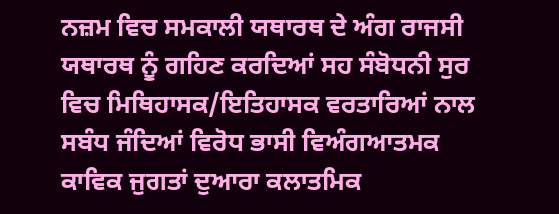ਨਜ਼ਮ ਵਿਚ ਸਮਕਾਲੀ ਯਥਾਰਥ ਦੇ ਅੰਗ ਰਾਜਸੀ ਯਥਾਰਥ ਨੂੰ ਗਹਿਣ ਕਰਦਿਆਂ ਸਹ ਸੰਬੋਧਨੀ ਸੁਰ ਵਿਚ ਮਿਥਿਹਾਸਕ/ਇਤਿਹਾਸਕ ਵਰਤਾਰਿਆਂ ਨਾਲ ਸਬੰਧ ਜੰਦਿਆਂ ਵਿਰੋਧ ਭਾਸੀ ਵਿਅੰਗਆਤਮਕ ਕਾਵਿਕ ਜੁਗਤਾਂ ਦੁਆਰਾ ਕਲਾਤਮਿਕ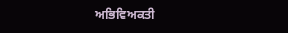ਅਭਿਵਿਅਕਤੀ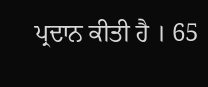ਪ੍ਰਦਾਨ ਕੀਤੀ ਹੈ । 65